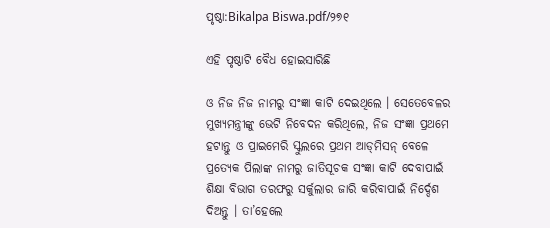ପୃଷ୍ଠା:Bikalpa Biswa.pdf/୨୭୧

ଏହି ପୃଷ୍ଠାଟି ବୈଧ ହୋଇସାରିଛି

ଓ ନିଜ ନିଜ ନାମରୁ ସଂଜ୍ଞା କାଟି ଦେଇଥିଲେ । ସେତେବେଳର ମୁଖ୍ୟମନ୍ତ୍ରୀଙ୍କୁ ଭେଟି ନିବେଦନ କରିଥିଲେ, ନିଜ ସଂଜ୍ଞା ପ୍ରଥମେ ହଟାନ୍ତୁ ଓ ପ୍ରାଇମେରି ସ୍କୁଲରେ ପ୍ରଥମ ଆଡ୍‌ମିସନ୍ ବେଳେ ପ୍ରତ୍ୟେକ ପିଲାଙ୍କ ନାମରୁ ଜାତିସୂଚକ ସଂଜ୍ଞା କାଟି ଦେବାପାଇଁ ଶିକ୍ଷା ବିଭାଗ ତରଫରୁ ସର୍କୁଲାର ଜାରି କରିବାପାଇଁ ନିର୍ଦ୍ଦେଶ ଦିଅନ୍ତୁ । ତା’ହେଲେ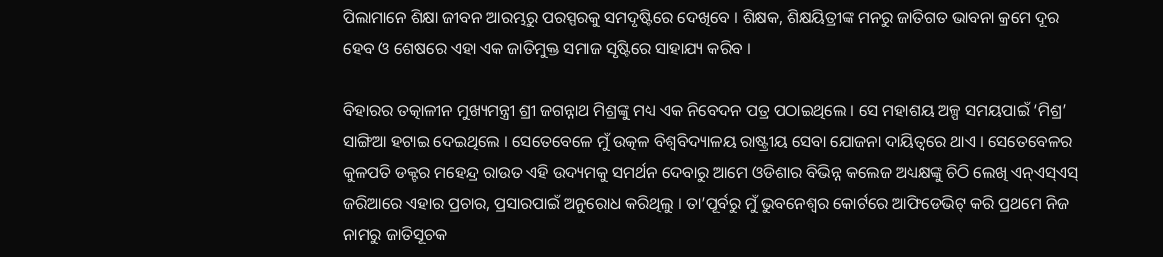ପିଲାମାନେ ଶିକ୍ଷା ଜୀବନ ଆରମ୍ଭରୁ ପରସ୍ପରକୁ ସମଦୃଷ୍ଟିରେ ଦେଖିବେ । ଶିକ୍ଷକ, ଶିକ୍ଷୟିତ୍ରୀଙ୍କ ମନରୁ ଜାତିଗତ ଭାବନା କ୍ରମେ ଦୂର ହେବ ଓ ଶେଷରେ ଏହା ଏକ ଜାତିମୁକ୍ତ ସମାଜ ସୃଷ୍ଟିରେ ସାହାଯ୍ୟ କରିବ ।

ବିହାରର ତ‌ତ୍କାଳୀନ ମୁଖ୍ୟମନ୍ତ୍ରୀ ଶ୍ରୀ ଜଗନ୍ନାଥ ମିଶ୍ରଙ୍କୁ ମଧ୍ୟ ଏକ ନିବେଦନ ପତ୍ର ପଠାଇଥିଲେ । ସେ ମହାଶୟ ଅଳ୍ପ ସମୟପାଇଁ ‘ମିଶ୍ର’ ସାଙ୍ଗିଆ ହଟାଇ ଦେଇଥିଲେ । ସେତେବେଳେ ମୁଁ ଉତ୍କଳ ବିଶ୍ୱବିଦ୍ୟାଳୟ ରାଷ୍ଟ୍ରୀୟ ସେବା ଯୋଜନା ଦାୟିତ୍ୱରେ ଥାଏ । ସେତେବେଳର କୁଳପତି ଡକ୍ଟର ମହେନ୍ଦ୍ର ରାଉତ ଏହି ଉଦ୍ୟମକୁ ସମର୍ଥନ ଦେବାରୁ ଆମେ ଓଡିଶାର ବିଭିନ୍ନ କଲେଜ ଅଧ୍ୟକ୍ଷଙ୍କୁ ଚିଠି ଲେଖି ଏନ୍ଏସ୍ଏସ୍ ଜରିଆରେ ଏହାର ପ୍ରଚାର, ପ୍ରସାରପାଇଁ ଅନୁରୋଧ କରିଥିଲୁ । ତା’ପୂର୍ବରୁ ମୁଁ ଭୁବନେଶ୍ୱର କୋର୍ଟରେ ଆଫିଡେଭିଟ୍ କରି ପ୍ରଥମେ ନିଜ ନାମରୁ ଜାତିସୂଚକ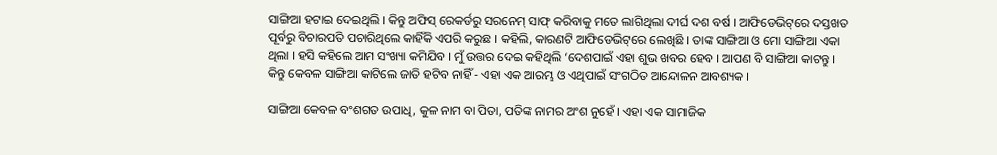ସାଙ୍ଗିଆ ହଟାଇ ଦେଇଥିଲି । କିନ୍ତୁ ଅଫିସ୍ ରେକର୍ଡରୁ ସରନେମ୍ ସାଫ୍ କରିବାକୁ ମତେ ଲାଗିଥିଲା ଦୀର୍ଘ ଦଶ ବର୍ଷ । ଆଫିଡେଭିଟ୍‌ରେ ଦସ୍ତଖତ ପୂର୍ବରୁ ବିଚାରପତି ପଚାରିଥିଲେ କାହିଁକି ଏପରି କରୁଛ । କହିଲି, କାରଣଟି ଆଫିଡେଭିଟ୍‌ରେ ଲେଖିଛି । ତାଙ୍କ ସାଙ୍ଗିଆ ଓ ମୋ ସାଙ୍ଗିଆ ଏକା ଥିଲା । ହସି କହିଲେ ଆମ ସଂଖ୍ୟା କମିଯିବ । ମୁଁ ଉତ୍ତର ଦେଇ କହିଥିଲି ‘ଦେଶପାଇଁ ଏହା ଶୁଭ ଖବର ହେବ । ଆପଣ ବି ସାଙ୍ଗିଆ କାଟନ୍ତୁ । କିନ୍ତୁ କେବଳ ସାଙ୍ଗିଆ କାଟିଲେ ଜାତି ହଟିବ ନାହିଁ - ଏହା ଏକ ଆରମ୍ଭ ଓ ଏଥିପାଇଁ ସଂଗଠିତ ଆନ୍ଦୋଳନ ଆବଶ୍ୟକ ।

ସାଙ୍ଗିଆ କେବଳ ବଂଶଗତ ଉପାଧି, କୁଳ ନାମ ବା ପିତା, ପତିଙ୍କ ନାମର ଅଂଶ ନୁହେଁ । ଏହା ଏକ ସାମାଜିକ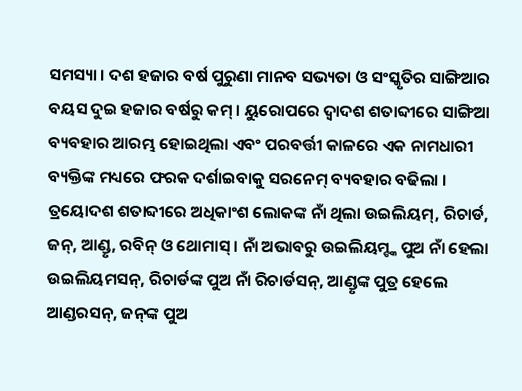ସମସ୍ୟା । ଦଶ ହଜାର ବର୍ଷ ପୁରୁଣା ମାନବ ସଭ୍ୟତା ଓ ସଂସ୍କୃତିର ସାଙ୍ଗିଆର ବୟସ ଦୁଇ ହଜାର ବର୍ଷରୁ କମ୍ । ୟୁରୋପରେ ଦ୍ୱାଦଶ ଶତାବ୍ଦୀରେ ସାଙ୍ଗିଆ ବ୍ୟବହାର ଆରମ୍ଭ ହୋଇଥିଲା ଏବଂ ପରବର୍ତ୍ତୀ କାଳରେ ଏକ ନାମଧାରୀ ବ୍ୟକ୍ତିଙ୍କ ମଧ୍ୟରେ ଫରକ ଦର୍ଶାଇବାକୁ ସରନେମ୍ ବ୍ୟବହାର ବଢିଲା । ତ୍ରୟୋଦଶ ଶତାବ୍ଦୀରେ ଅଧିକାଂଶ ଲୋକଙ୍କ ନାଁ ଥିଲା ଉଇଲିୟମ୍, ରିଚାର୍ଡ, ଜନ୍, ଆଣ୍ଡୃ, ରବିନ୍ ଓ ଥୋମାସ୍ । ନାଁ ଅଭାବରୁ ଉଇଲିୟମ୍ଙ୍କ ପୁଅ ନାଁ ହେଲା ଉଇଲିୟମସନ୍, ରିଚାର୍ଡଙ୍କ ପୁଅ ନାଁ ରିଚାର୍ଡସନ୍, ଆଣ୍ଡୃଙ୍କ ପୁତ୍ର ହେଲେ ଆଣ୍ଡରସନ୍, ଜନ୍‌ଙ୍କ ପୁଅ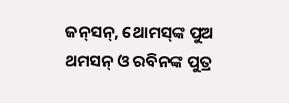ଜନ୍‌ସନ୍, ଥୋମସ୍‌‌ଙ୍କ ପୁଅ ଥମସନ୍ ଓ ରବିନଙ୍କ ପୁତ୍ର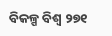ବିକଳ୍ପ ବିଶ୍ୱ ୨୭୧